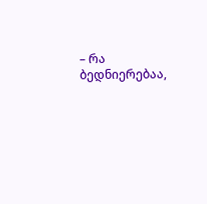– რა ბედნიერებაა,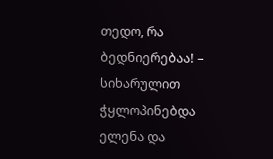თედო, რა ბედნიერებაა! – სიხარულით ჭყლოპინებდა ელენა და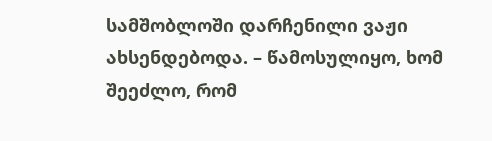სამშობლოში დარჩენილი ვაჟი ახსენდებოდა. – წამოსულიყო, ხომ შეეძლო, რომ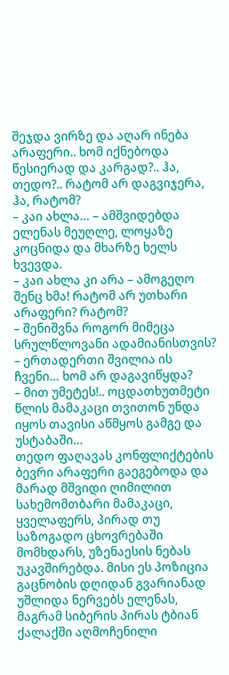შეჯდა ვირზე და აღარ ინება არაფერი.. ხომ იქნებოდა წესიერად და კარგად?.. ჰა, თედო?.. რატომ არ დაგვიჯერა, ჰა, რატომ?
– კაი ახლა… – ამშვიდებდა ელენას მეუღლე, ლოყაზე კოცნიდა და მხარზე ხელს ხვევდა.
– კაი ახლა კი არა – ამოგეღო შენც ხმა! რატომ არ უთხარი არაფერი? რატომ?
– შენიშვნა როგორ მიმეცა სრულწლოვანი ადამიანისთვის?
– ერთადერთი შვილია ის ჩვენი… ხომ არ დაგავიწყდა?
– მით უმეტეს!.. ოცდათხუთმეტი წლის მამაკაცი თვითონ უნდა იყოს თავისი აწმყოს გამგე და უსტაბაში…
თედო ფაღავას კონფლიქტების ბევრი არაფერი გაეგებოდა და მარად მშვიდი ღიმილით სახემომთბარი მამაკაცი, ყველაფერს, პირად თუ საზოგადო ცხოვრებაში მომხდარს, უზენაესის ნებას უკავშირებდა. მისი ეს პოზიცია გაცნობის დღიდან გვარიანად უშლიდა ნერვებს ელენას, მაგრამ სიბერის პირას ტბიან ქალაქში აღმოჩენილი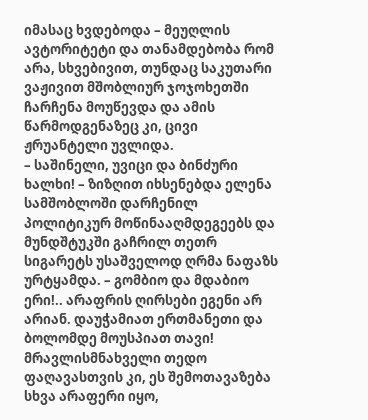იმასაც ხვდებოდა – მეუღლის ავტორიტეტი და თანამდებობა რომ არა, სხვებივით, თუნდაც საკუთარი ვაჟივით მშობლიურ ჯოჯოხეთში ჩარჩენა მოუწევდა და ამის წარმოდგენაზეც კი, ცივი ჟრუანტელი უვლიდა.
– საშინელი, უვიცი და ბინძური ხალხი! – ზიზღით იხსენებდა ელენა სამშობლოში დარჩენილ პოლიტიკურ მოწინააღმდეგეებს და მუნდშტუკში გაჩრილ თეთრ სიგარეტს უსაშველოდ ღრმა ნაფაზს ურტყამდა. – გომბიო და მდაბიო ერი!.. არაფრის ღირსები ეგენი არ არიან. დაუჭამიათ ერთმანეთი და ბოლომდე მოუსპიათ თავი!
მრავლისმნახველი თედო ფაღავასთვის კი, ეს შემოთავაზება სხვა არაფერი იყო,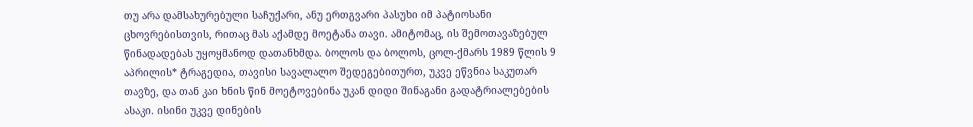თუ არა დამსახურებული საჩუქარი, ანუ ერთგვარი პასუხი იმ პატიოსანი ცხოვრებისთვის, რითაც მას აქამდე მოეტანა თავი. ამიტომაც, ის შემოთავაზებულ წინადადებას უყოყმანოდ დათანხმდა. ბოლოს და ბოლოს, ცოლ-ქმარს 1989 წლის 9 აპრილის* ტრაგედია, თავისი სავალალო შედეგებითურთ, უკვე ეწვნია საკუთარ თავზე, და თან კაი ხნის წინ მოეტოვებინა უკან დიდი შინაგანი გადატრიალებების ასაკი. ისინი უკვე დინების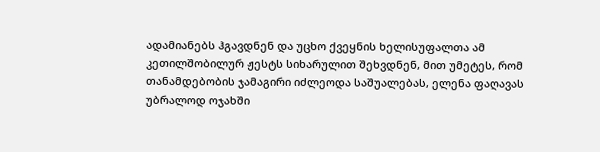ადამიანებს ჰგავდნენ და უცხო ქვეყნის ხელისუფალთა ამ კეთილშობილურ ჟესტს სიხარულით შეხვდნენ, მით უმეტეს, რომ თანამდებობის ჯამაგირი იძლეოდა საშუალებას, ელენა ფაღავას უბრალოდ ოჯახში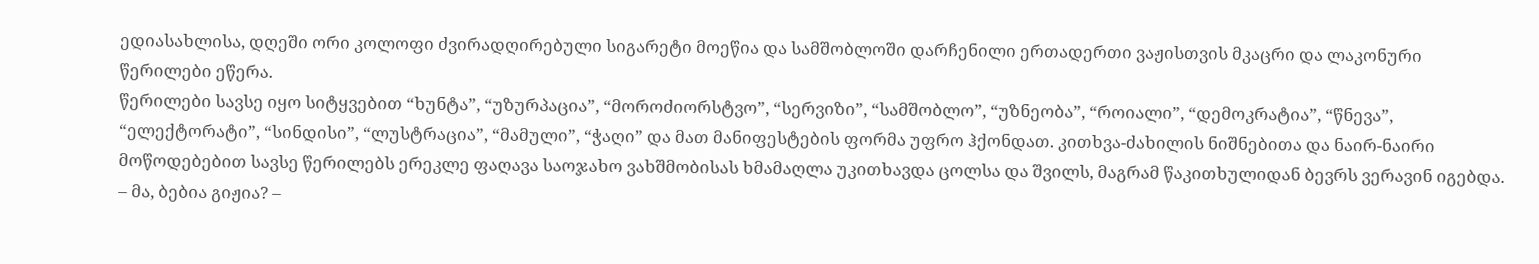ედიასახლისა, დღეში ორი კოლოფი ძვირადღირებული სიგარეტი მოეწია და სამშობლოში დარჩენილი ერთადერთი ვაჟისთვის მკაცრი და ლაკონური წერილები ეწერა.
წერილები სავსე იყო სიტყვებით “ხუნტა”, “უზურპაცია”, “მოროძიორსტვო”, “სერვიზი”, “სამშობლო”, “უზნეობა”, “როიალი”, “დემოკრატია”, “წნევა”, “ელექტორატი”, “სინდისი”, “ლუსტრაცია”, “მამული”, “ჭაღი” და მათ მანიფესტების ფორმა უფრო ჰქონდათ. კითხვა-ძახილის ნიშნებითა და ნაირ-ნაირი მოწოდებებით სავსე წერილებს ერეკლე ფაღავა საოჯახო ვახშმობისას ხმამაღლა უკითხავდა ცოლსა და შვილს, მაგრამ წაკითხულიდან ბევრს ვერავინ იგებდა.
– მა, ბებია გიჟია? –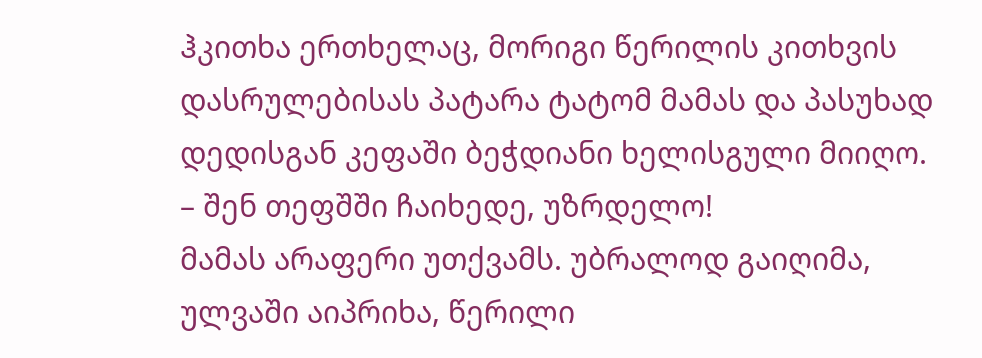ჰკითხა ერთხელაც, მორიგი წერილის კითხვის დასრულებისას პატარა ტატომ მამას და პასუხად დედისგან კეფაში ბეჭდიანი ხელისგული მიიღო.
– შენ თეფშში ჩაიხედე, უზრდელო!
მამას არაფერი უთქვამს. უბრალოდ გაიღიმა, ულვაში აიპრიხა, წერილი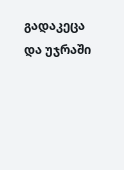გადაკეცა და უჯრაში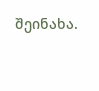შეინახა.